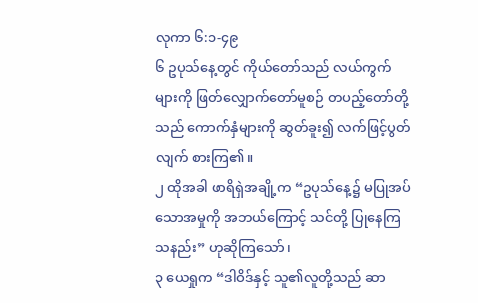လုကာ ၆:၁-၄၉
၆ ဥပုသ်နေ့တွင် ကိုယ်တော်သည် လယ်ကွက်များကို ဖြတ်လျှောက်တော်မူစဉ် တပည့်တော်တို့သည် ကောက်နှံများကို ဆွတ်ခူး၍ လက်ဖြင့်ပွတ်လျက် စားကြ၏။
၂ ထိုအခါ ဖာရိရှဲအချို့က “ဥပုသ်နေ့၌ မပြုအပ်သောအမှုကို အဘယ်ကြောင့် သင်တို့ ပြုနေကြသနည်း” ဟုဆိုကြသော်၊
၃ ယေရှုက “ဒါဝိဒ်နှင့် သူ၏လူတို့သည် ဆာ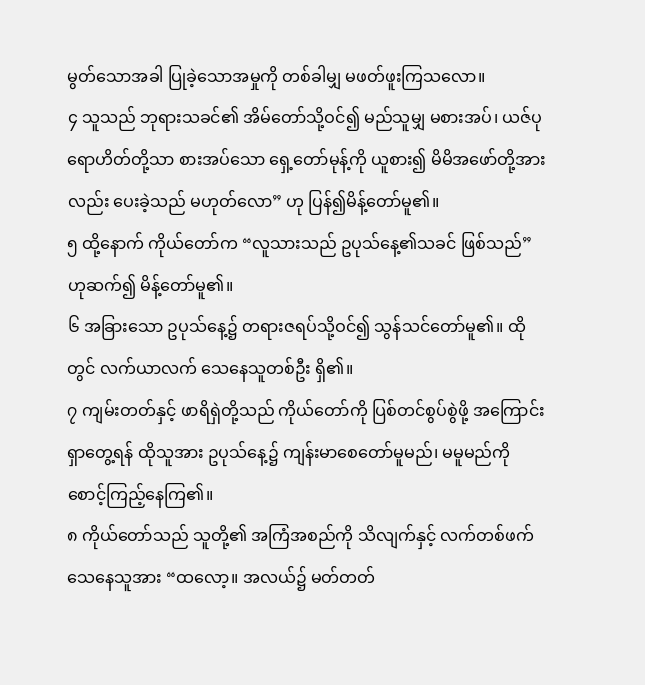မွတ်သောအခါ ပြုခဲ့သောအမှုကို တစ်ခါမျှ မဖတ်ဖူးကြသလော။
၄ သူသည် ဘုရားသခင်၏ အိမ်တော်သို့ဝင်၍ မည်သူမျှ မစားအပ်၊ ယဇ်ပုရောဟိတ်တို့သာ စားအပ်သော ရှေ့တော်မုန့်ကို ယူစား၍ မိမိအဖော်တို့အားလည်း ပေးခဲ့သည် မဟုတ်လော” ဟု ပြန်၍မိန့်တော်မူ၏။
၅ ထို့နောက် ကိုယ်တော်က “လူသားသည် ဥပုသ်နေ့၏သခင် ဖြစ်သည်” ဟုဆက်၍ မိန့်တော်မူ၏။
၆ အခြားသော ဥပုသ်နေ့၌ တရားဇရပ်သို့ဝင်၍ သွန်သင်တော်မူ၏။ ထိုတွင် လက်ယာလက် သေနေသူတစ်ဦး ရှိ၏။
၇ ကျမ်းတတ်နှင့် ဖာရိရှဲတို့သည် ကိုယ်တော်ကို ပြစ်တင်စွပ်စွဲဖို့ အကြောင်းရှာတွေ့ရန် ထိုသူအား ဥပုသ်နေ့၌ ကျန်းမာစေတော်မူမည်၊ မမူမည်ကို စောင့်ကြည့်နေကြ၏။
၈ ကိုယ်တော်သည် သူတို့၏ အကြံအစည်ကို သိလျက်နှင့် လက်တစ်ဖက်သေနေသူအား “ထလော့။ အလယ်၌ မတ်တတ်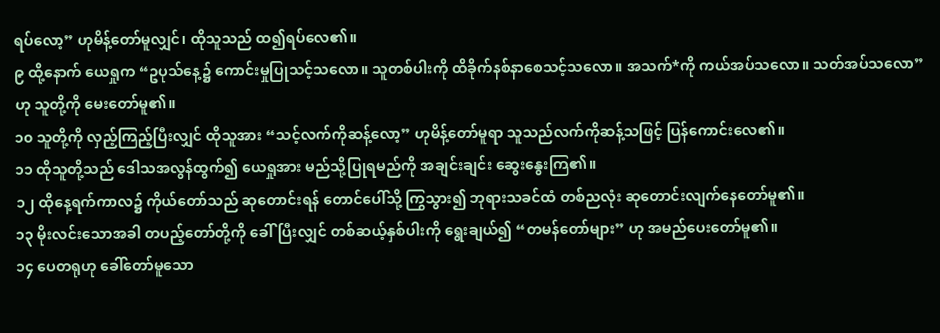ရပ်လော့” ဟုမိန့်တော်မူလျှင်၊ ထိုသူသည် ထ၍ရပ်လေ၏။
၉ ထို့နောက် ယေရှုက “ဥပုသ်နေ့၌ ကောင်းမှုပြုသင့်သလော။ သူတစ်ပါးကို ထိခိုက်နစ်နာစေသင့်သလော။ အသက်*ကို ကယ်အပ်သလော။ သတ်အပ်သလော” ဟု သူတို့ကို မေးတော်မူ၏။
၁၀ သူတို့ကို လှည့်ကြည့်ပြီးလျှင် ထိုသူအား “သင့်လက်ကိုဆန့်လော့” ဟုမိန့်တော်မူရာ သူသည်လက်ကိုဆန့်သဖြင့် ပြန်ကောင်းလေ၏။
၁၁ ထိုသူတို့သည် ဒေါသအလွန်ထွက်၍ ယေရှုအား မည်သို့ပြုရမည်ကို အချင်းချင်း ဆွေးနွေးကြ၏။
၁၂ ထိုနေ့ရက်ကာလ၌ ကိုယ်တော်သည် ဆုတောင်းရန် တောင်ပေါ်သို့ ကြွသွား၍ ဘုရားသခင်ထံ တစ်ညလုံး ဆုတောင်းလျက်နေတော်မူ၏။
၁၃ မိုးလင်းသောအခါ တပည့်တော်တို့ကို ခေါ်ပြီးလျှင် တစ်ဆယ့်နှစ်ပါးကို ရွေးချယ်၍ “တမန်တော်များ” ဟု အမည်ပေးတော်မူ၏။
၁၄ ပေတရုဟု ခေါ်တော်မူသော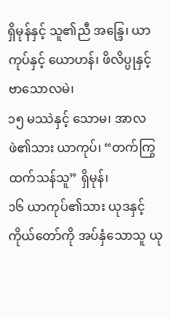ရှိမုန်နှင့် သူ၏ညီ အန္ဒြေ၊ ယာကုပ်နှင့် ယောဟန်၊ ဖိလိပ္ပုနှင့် ဗာသောလမဲ၊
၁၅ မဿဲနှင့် သောမ၊ အာလဖဲ၏သား ယာကုပ်၊ “တက်ကြွထက်သန်သူ” ရှိမုန်၊
၁၆ ယာကုပ်၏သား ယုဒနှင့် ကိုယ်တော်ကို အပ်နှံသောသူ ယု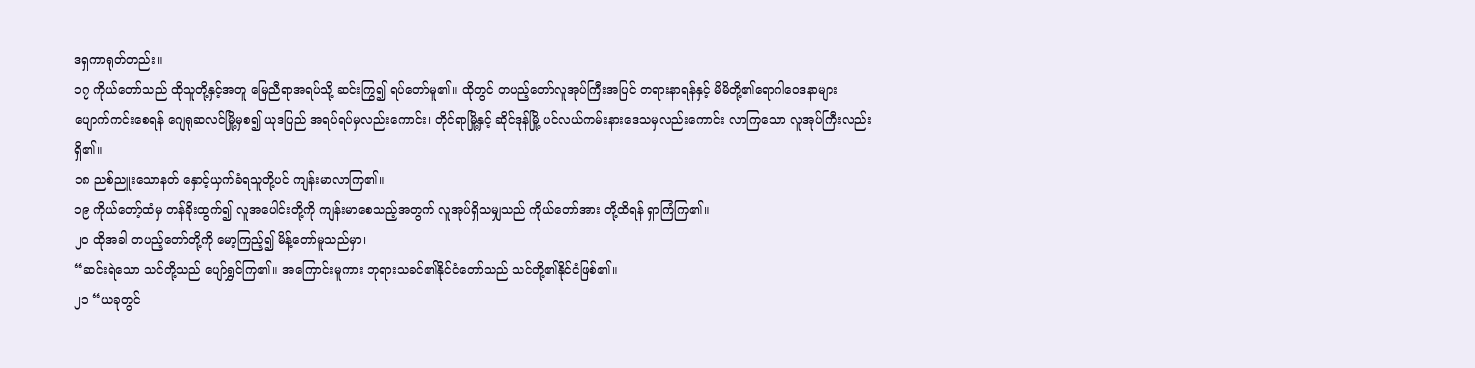ဒရှကာရုတ်တည်း။
၁၇ ကိုယ်တော်သည် ထိုသူတို့နှင့်အတူ မြေညီရာအရပ်သို့ ဆင်းကြွ၍ ရပ်တော်မူ၏။ ထိုတွင် တပည့်တော်လူအုပ်ကြီးအပြင် တရားနာရန်နှင့် မိမိတို့၏ရောဂါဝေဒနာများ ပျောက်ကင်းစေရန် ဂျေရုဆလင်မြို့မှစ၍ ယုဒပြည် အရပ်ရပ်မှလည်းကောင်း၊ တိုင်ရာမြို့နှင့် ဆိုင်ဒုန်မြို့ ပင်လယ်ကမ်းနားဒေသမှလည်းကောင်း လာကြသော လူအုပ်ကြီးလည်း ရှိ၏။
၁၈ ညစ်ညူးသောနတ် နှောင့်ယှက်ခံရသူတို့ပင် ကျန်းမာလာကြ၏။
၁၉ ကိုယ်တော့်ထံမှ တန်ခိုးထွက်၍ လူအပေါင်းတို့ကို ကျန်းမာစေသည့်အတွက် လူအုပ်ရှိသမျှသည် ကိုယ်တော်အား တို့ထိရန် ရှာကြံကြ၏။
၂၀ ထိုအခါ တပည့်တော်တို့ကို မော့ကြည့်၍ မိန့်တော်မူသည်မှာ၊
“ဆင်းရဲသော သင်တို့သည် ပျော်ရွှင်ကြ၏။ အကြောင်းမူကား ဘုရားသခင်၏နိုင်ငံတော်သည် သင်တို့၏နိုင်ငံဖြစ်၏။
၂၁ “ယခုတွင်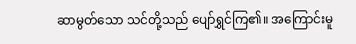ဆာမွတ်သော သင်တို့သည် ပျော်ရွှင်ကြ၏။ အကြောင်းမူ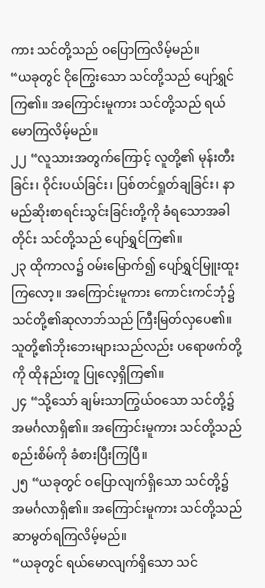ကား သင်တို့သည် ဝပြောကြလိမ့်မည်။
“ယခုတွင် ငိုကြွေးသော သင်တို့သည် ပျော်ရွှင်ကြ၏။ အကြောင်းမူကား သင်တို့သည် ရယ်မောကြလိမ့်မည်။
၂၂ “လူသားအတွက်ကြောင့် လူတို့၏ မုန်းတီးခြင်း၊ ဝိုင်းပယ်ခြင်း၊ ပြစ်တင်ရှုတ်ချခြင်း၊ နာမည်ဆိုးစာရင်းသွင်းခြင်းတို့ကို ခံရသောအခါတိုင်း သင်တို့သည် ပျော်ရွှင်ကြ၏။
၂၃ ထိုကာလ၌ ဝမ်းမြောက်၍ ပျော်ရွှင်မြူးထူးကြလော့။ အကြောင်းမူကား ကောင်းကင်ဘုံ၌ သင်တို့၏ဆုလာဘ်သည် ကြီးမြတ်လှပေ၏။ သူတို့၏ဘိုးဘေးများသည်လည်း ပရောဖက်တို့ကို ထိုနည်းတူ ပြုလေ့ရှိကြ၏။
၂၄ “သို့သော် ချမ်းသာကြွယ်ဝသော သင်တို့၌ အမင်္ဂလာရှိ၏။ အကြောင်းမူကား သင်တို့သည် စည်းစိမ်ကို ခံစားပြီးကြပြီ။
၂၅ “ယခုတွင် ဝပြောလျက်ရှိသော သင်တို့၌ အမင်္ဂလာရှိ၏။ အကြောင်းမူကား သင်တို့သည် ဆာမွတ်ရကြလိမ့်မည်။
“ယခုတွင် ရယ်မောလျက်ရှိသော သင်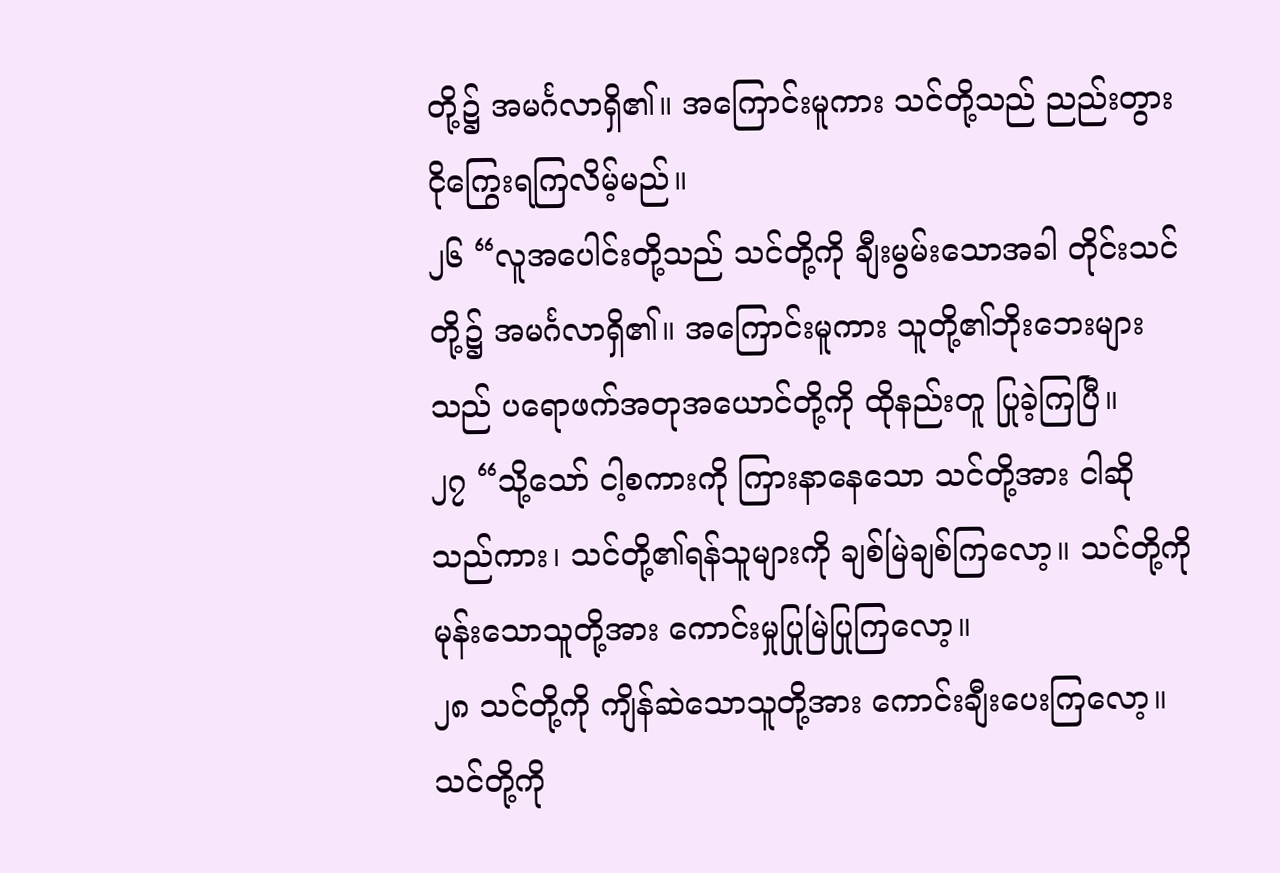တို့၌ အမင်္ဂလာရှိ၏။ အကြောင်းမူကား သင်တို့သည် ညည်းတွားငိုကြွေးရကြလိမ့်မည်။
၂၆ “လူအပေါင်းတို့သည် သင်တို့ကို ချီးမွမ်းသောအခါ တိုင်းသင်တို့၌ အမင်္ဂလာရှိ၏။ အကြောင်းမူကား သူတို့၏ဘိုးဘေးများသည် ပရောဖက်အတုအယောင်တို့ကို ထိုနည်းတူ ပြုခဲ့ကြပြီ။
၂၇ “သို့သော် ငါ့စကားကို ကြားနာနေသော သင်တို့အား ငါဆိုသည်ကား၊ သင်တို့၏ရန်သူများကို ချစ်မြဲချစ်ကြလော့။ သင်တို့ကို မုန်းသောသူတို့အား ကောင်းမှုပြုမြဲပြုကြလော့။
၂၈ သင်တို့ကို ကျိန်ဆဲသောသူတို့အား ကောင်းချီးပေးကြလော့။ သင်တို့ကို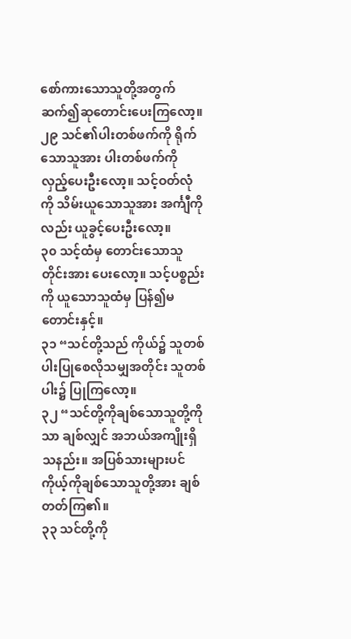စော်ကားသောသူတို့အတွက် ဆက်၍ဆုတောင်းပေးကြလော့။
၂၉ သင်၏ပါးတစ်ဖက်ကို ရိုက်သောသူအား ပါးတစ်ဖက်ကို လှည့်ပေးဦးလော့။ သင့်ဝတ်လုံကို သိမ်းယူသောသူအား အင်္ကျီကိုလည်း ယူခွင့်ပေးဦးလော့။
၃၀ သင့်ထံမှ တောင်းသောသူတိုင်းအား ပေးလော့။ သင့်ပစ္စည်းကို ယူသောသူထံမှ ပြန်၍မတောင်းနှင့်။
၃၁ “သင်တို့သည် ကိုယ်၌ သူတစ်ပါးပြုစေလိုသမျှအတိုင်း သူတစ်ပါး၌ ပြုကြလော့။
၃၂ “သင်တို့ကိုချစ်သောသူတို့ကိုသာ ချစ်လျှင် အဘယ်အကျိုးရှိသနည်း။ အပြစ်သားများပင် ကိုယ့်ကိုချစ်သောသူတို့အား ချစ်တတ်ကြ၏။
၃၃ သင်တို့ကို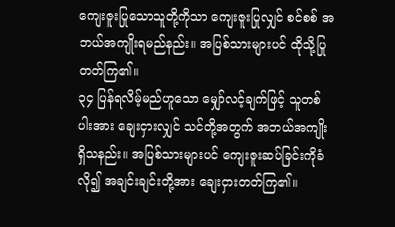ကျေးဇူးပြုသောသူတို့ကိုသာ ကျေးဇူးပြုလျှင် စင်စစ် အဘယ်အကျိုးရမည်နည်း။ အပြစ်သားများပင် ထိုသို့ပြုတတ်ကြ၏။
၃၄ ပြန်ရလိမ့်မည်ဟူသော မျှော်လင့်ချက်ဖြင့် သူတစ်ပါးအား ချေးငှားလျှင် သင်တို့အတွက် အဘယ်အကျိုးရှိသနည်း။ အပြစ်သားများပင် ကျေးဇူးဆပ်ခြင်းကိုခံလို၍ အချင်းချင်းတို့အား ချေးငှားတတ်ကြ၏။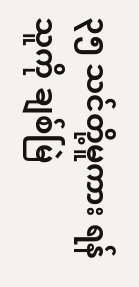၃၅ သင်တို့မူကား ရန်သူကို ချစ်မြဲ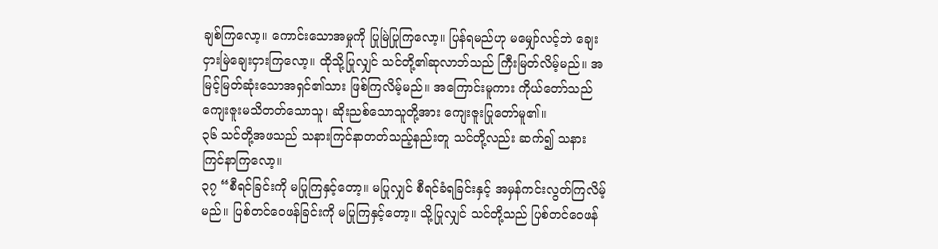ချစ်ကြလော့။ ကောင်းသောအမှုကို ပြုမြဲပြုကြလော့။ ပြန်ရမည်ဟု မမျှော်လင့်ဘဲ ချေးငှားမြဲချေးငှားကြလော့။ ထိုသို့ပြုလျှင် သင်တို့၏ဆုလာဘ်သည် ကြီးမြတ်လိမ့်မည်။ အမြင့်မြတ်ဆုံးသောအရှင်၏သား ဖြစ်ကြလိမ့်မည်။ အကြောင်းမူကား ကိုယ်တော်သည် ကျေးဇူးမသိတတ်သောသူ၊ ဆိုးညစ်သောသူတို့အား ကျေးဇူးပြုတော်မူ၏။
၃၆ သင်တို့အဖသည် သနားကြင်နာတတ်သည့်နည်းတူ သင်တို့လည်း ဆက်၍ သနားကြင်နာကြလော့။
၃၇ “စီရင်ခြင်းကို မပြုကြနှင့်တော့။ မပြုလျှင် စီရင်ခံရခြင်းနှင့် အမှန်ကင်းလွတ်ကြလိမ့်မည်။ ပြစ်တင်ဝေဖန်ခြင်းကို မပြုကြနှင့်တော့။ သို့ပြုလျှင် သင်တို့သည် ပြစ်တင်ဝေဖန်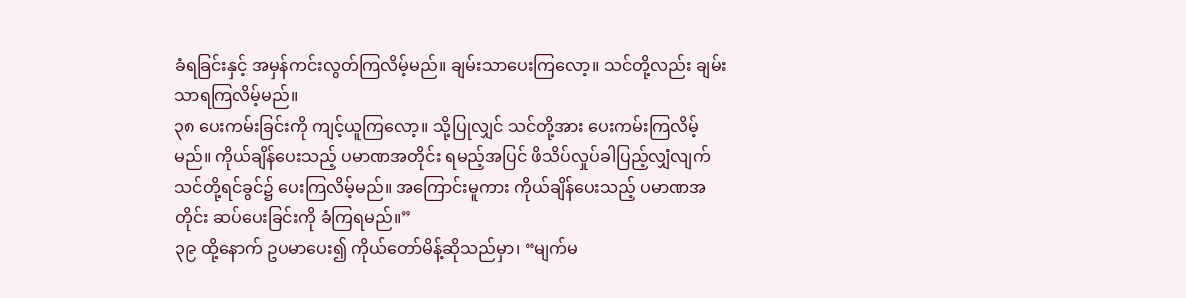ခံရခြင်းနှင့် အမှန်ကင်းလွတ်ကြလိမ့်မည်။ ချမ်းသာပေးကြလော့။ သင်တို့လည်း ချမ်းသာရကြလိမ့်မည်။
၃၈ ပေးကမ်းခြင်းကို ကျင့်ယူကြလော့။ သို့ပြုလျှင် သင်တို့အား ပေးကမ်းကြလိမ့်မည်။ ကိုယ်ချိန်ပေးသည့် ပမာဏအတိုင်း ရမည့်အပြင် ဖိသိပ်လှုပ်ခါပြည့်လျှံလျက် သင်တို့ရင်ခွင်၌ ပေးကြလိမ့်မည်။ အကြောင်းမူကား ကိုယ်ချိန်ပေးသည့် ပမာဏအတိုင်း ဆပ်ပေးခြင်းကို ခံကြရမည်။”
၃၉ ထို့နောက် ဥပမာပေး၍ ကိုယ်တော်မိန့်ဆိုသည်မှာ၊ “မျက်မ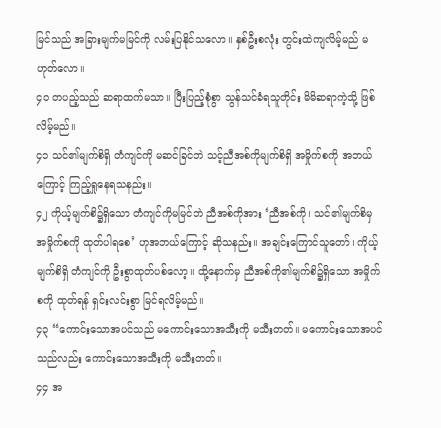မြင်သည် အခြားမျက်မမြင်ကို လမ်းပြနိုင်သလော။ နှစ်ဦးစလုံး တွင်းထဲကျလိမ့်မည် မဟုတ်လော။
၄၀ တပည့်သည် ဆရာထက်မသာ။ ပြီးပြည့်စုံစွာ သွန်သင်ခံရသူတိုင်း မိမိဆရာကဲ့သို့ ဖြစ်လိမ့်မည်။
၄၁ သင်၏မျက်စိရှိ တံကျင်ကို မဆင်ခြင်ဘဲ သင့်ညီအစ်ကိုမျက်စိရှိ အမှိုက်စကို အဘယ်ကြောင့် ကြည့်ရှုနေရသနည်း။
၄၂ ကိုယ့်မျက်စိ၌ရှိသော တံကျင်ကိုမမြင်ဘဲ ညီအစ်ကိုအား ‘ညီအစ်ကို၊ သင်၏မျက်စိမှ အမှိုက်စကို ထုတ်ပါရစေ’ ဟုအဘယ်ကြောင့် ဆိုသနည်း။ အချင်းကြောင်သူတော်၊ ကိုယ့်မျက်စိရှိ တံကျင်ကို ဦးစွာထုတ်ပစ်လော့။ ထို့နောက်မှ ညီအစ်ကို၏မျက်စိ၌ရှိသော အမှိုက်စကို ထုတ်ရန် ရှင်းလင်းစွာ မြင်ရလိမ့်မည်။
၄၃ “ကောင်းသောအပင်သည် မကောင်းသောအသီးကို မသီးတတ်။ မကောင်းသောအပင်သည်လည်း ကောင်းသောအသီးကို မသီးတတ်။
၄၄ အ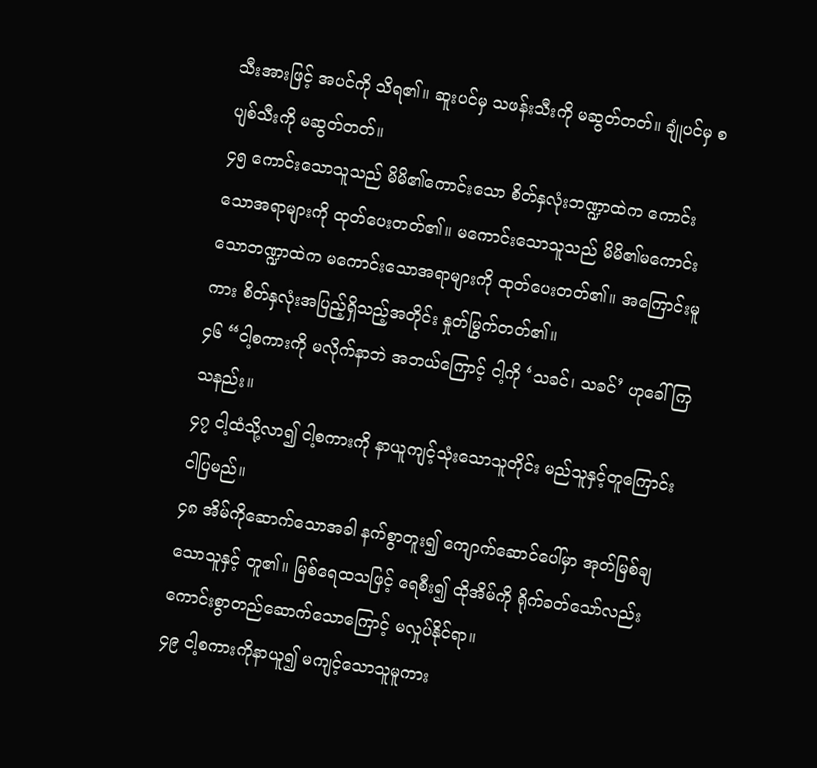သီးအားဖြင့် အပင်ကို သိရ၏။ ဆူးပင်မှ သဖန်းသီးကို မဆွတ်တတ်။ ချုံပင်မှ စပျစ်သီးကို မဆွတ်တတ်။
၄၅ ကောင်းသောသူသည် မိမိ၏ကောင်းသော စိတ်နှလုံးဘဏ္ဍာထဲက ကောင်းသောအရာများကို ထုတ်ပေးတတ်၏။ မကောင်းသောသူသည် မိမိ၏မကောင်းသောဘဏ္ဍာထဲက မကောင်းသောအရာများကို ထုတ်ပေးတတ်၏။ အကြောင်းမူကား စိတ်နှလုံးအပြည့်ရှိသည့်အတိုင်း နှုတ်မြွက်တတ်၏။
၄၆ “ငါ့စကားကို မလိုက်နာဘဲ အဘယ်ကြောင့် ငါ့ကို ‘သခင်၊ သခင်’ ဟုခေါ်ကြသနည်း။
၄၇ ငါ့ထံသို့လာ၍ ငါ့စကားကို နာယူကျင့်သုံးသောသူတိုင်း မည်သူနှင့်တူကြောင်း ငါပြမည်။
၄၈ အိမ်ကိုဆောက်သောအခါ နက်စွာတူး၍ ကျောက်ဆောင်ပေါ်မှာ အုတ်မြစ်ချသောသူနှင့် တူ၏။ မြစ်ရေထသဖြင့် ရေစီး၍ ထိုအိမ်ကို ရိုက်ခတ်သော်လည်း ကောင်းစွာတည်ဆောက်သောကြောင့် မလှုပ်နိုင်ရာ။
၄၉ ငါ့စကားကိုနာယူ၍ မကျင့်သောသူမူကား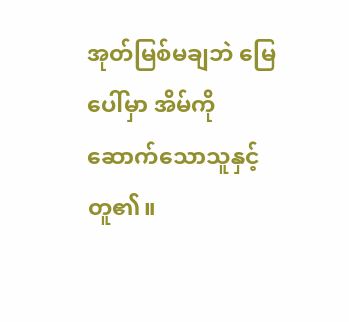အုတ်မြစ်မချဘဲ မြေပေါ်မှာ အိမ်ကိုဆောက်သောသူနှင့် တူ၏။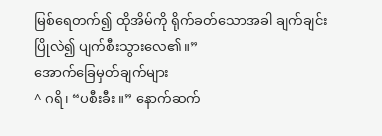မြစ်ရေတက်၍ ထိုအိမ်ကို ရိုက်ခတ်သောအခါ ချက်ချင်းပြိုလဲ၍ ပျက်စီးသွားလေ၏။”
အောက်ခြေမှတ်ချက်များ
^ ဂရိ၊ “ပစီးခီး။” နောက်ဆက်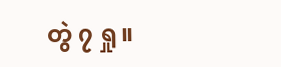တွဲ ၇ ရှု။